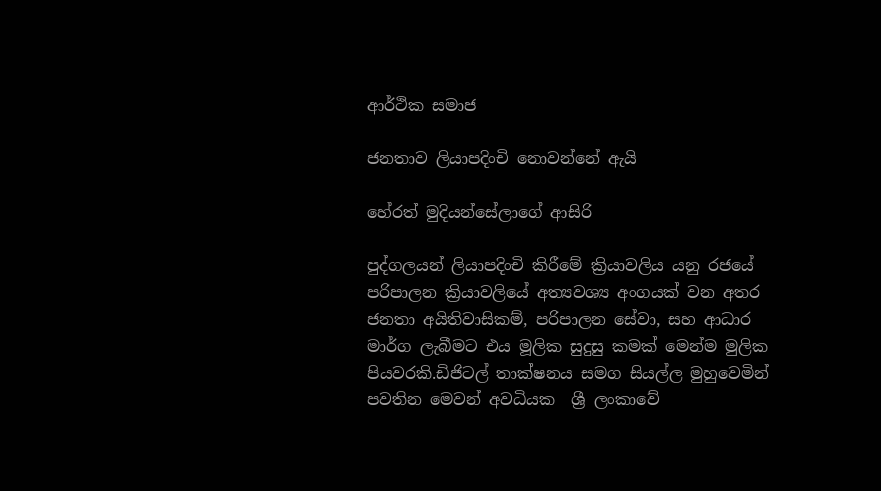ආර්ථික සමාජ

ජනතාව ලියාපදිංචි නොවන්නේ ඇයි

හේරත් මුදියන්සේලාගේ ආසිරි

පුද්ගලයන් ලියාපදිංචි කිරීමේ ක්‍රියාවලිය යනු රජයේ පරිපාලන ක්‍රියාවලියේ අත්‍යවශ්‍ය අංගයක් වන අතර ජනතා අයිතිවාසිකම්, පරිපාලන සේවා, සහ ආධාර මාර්ග ලැබීමට එය මූලික සුදුසු කමක් මෙන්ම මුලික පියවරකි.ඩිජිටල් තාක්ෂනය සමග සියල්ල මුහුවෙමින් පවතින මෙවන් අවධියක  ශ්‍රී ලංකාවේ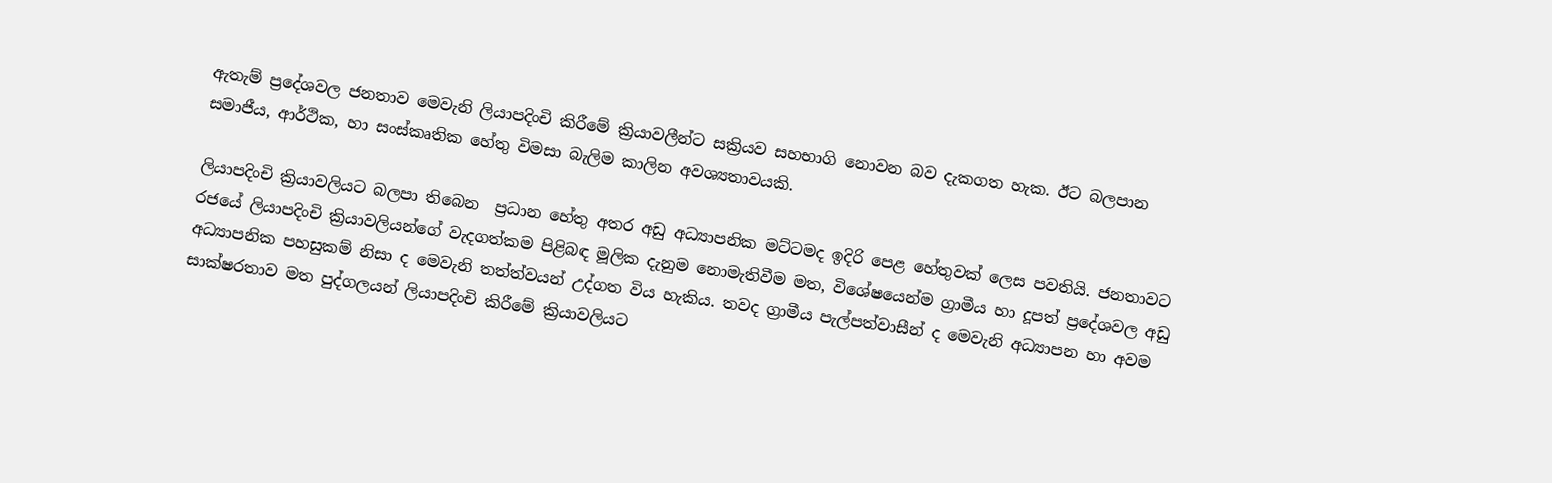ඇතැම් ප්‍රදේශවල ජනතාව මෙවැනි ලියාපදිංචි කිරීමේ ක්‍රියාවලීන්ට සක්‍රියව සහභාගි නොවන බව දැකගත හැක. ඊට බලපාන සමාජීය, ආර්ථික, හා සංස්කෘතික හේතු විමසා බැලිම කාලින අවශ්‍යතාවයකි.

ලියාපදිංචි ක්‍රියාවලියට බලපා තිබෙන  ප්‍රධාන හේතු අතර අඩු අධ්‍යාපනික මට්ටමද ඉදිරි පෙළ හේතුවක් ලෙස පවතියි. ජනතාවට රජයේ ලියාපදිංචි ක්‍රියාවලියන්ගේ වැදගත්කම පිළිබඳ මූලික දැනුම නොමැතිවීම මත, විශේෂයෙන්ම ග්‍රාමීය හා දූපත් ප්‍රදේශවල අඩු අධ්‍යාපනික පහසුකම් නිසා ද මෙවැනි තත්ත්වයන් උද්ගත විය හැකිය. තවද ග්‍රාමීය පැල්පත්වාසීන් ද මෙවැනි අධ්‍යාපන හා අවම සාක්ෂරතාව මත පුද්ගලයන් ලියාපදිංචි කිරීමේ ක්‍රියාවලියට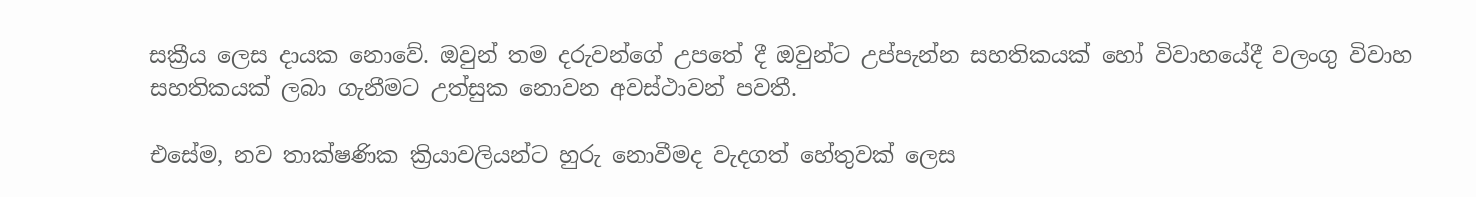සක්‍රීය ලෙස දායක නොවේ. ඔවුන් තම දරුවන්ගේ උපතේ දී ඔවුන්ට උප්පැන්න සහතිකයක් හෝ විවාහයේදී වලංගු විවාහ සහතිකයක් ලබා ගැනීමට උත්සුක නොවන අවස්ථාවන් පවතී.

එසේම, නව තාක්ෂණික ක්‍රියාවලියන්ට හුරු නොවීමද වැදගත් හේතුවක් ලෙස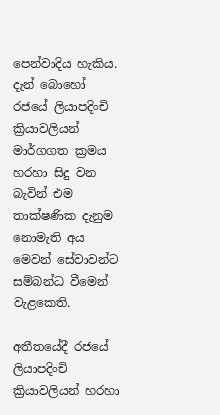පෙන්වාදිය හැකිය. දැන් බොහෝ රජයේ ලියාපදිංචි ක්‍රියාවලියන් මාර්ගගත ක්‍රමය හරහා සිදු වන බැවින් එම තාක්ෂණික දැනුම නොමැති අය මෙවන් සේවාවන්ට සම්බන්ධ වීමෙන් වැළකෙති.

අතීතයේදී රජයේ ලියාපදිංචි ක්‍රියාවලියන් හරහා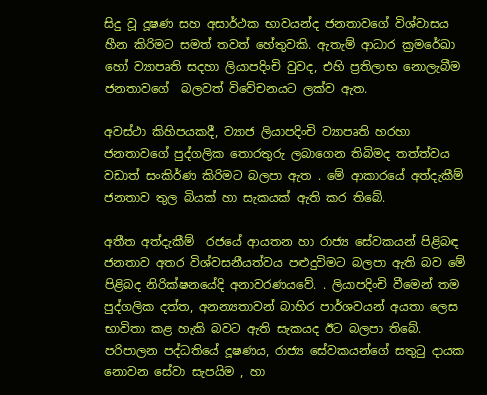සිදු වූ දූෂණ සහ අසාර්ථක භාවයන්ද ජනතාවගේ විශ්වාසය හීන කිරිමට සමත් තවත් හේතුවකි. ඇතැම් ආධාර ක්‍රමරේඛා හෝ ව්‍යාපෘති සදහා ලියාපදිංචි වුවද, එහි ප්‍රතිලාභ නොලැබීම ජනතාවගේ  බලවත් විවේචනයට ලක්ව ඇත.

අවස්ථා කිහිපයකදී, ව්‍යාජ ලියාපදිංචි ව්‍යාපෘති හරහා ජනතාවගේ පුද්ගලික තොරතුරු ලබාගෙන තිබිමද තත්ත්වය වඩාත් සංකිර්ණ කිරිමට බලපා ඇත . මේ ආකාරයේ අත්දැකීම් ජනතාව තුල බියක් හා සැකයක් ඇති කර තිබේ.

අතීත අත්දැකීම්  රජයේ ආයතන හා රාජ්‍ය සේවකයන් පිළිබඳ ජනතාව අතර විශ්වසනීයත්වය පළුදුවිමට බලපා ඇති බව මේ පිළිබද නිරික්ෂනයේදි අනාවරණයවේ. . ලියාපදිංචි වීමෙන් තම පුද්ගලික දත්ත, අනන්‍යතාවන් බාහිර පාර්ශවයන් අයතා ලෙස භාවිතා කළ හැකි බවට ඇති සැකයද ඊට බලපා තිබේ. පරිපාලන පද්ධතියේ දූෂණය, රාජ්‍ය සේවකයන්ගේ සතුටු දායක නොවන සේවා සැපයිම , හා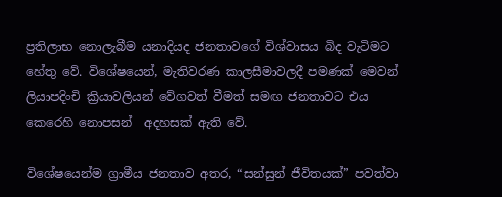ප්‍රතිලාභ නොලැබීම යනාදියද ජනතාවගේ විශ්වාසය බිද වැටිමට හේතු වේ. විශේෂයෙන්, මැතිවරණ කාලසීමාවලදී පමණක් මෙවන් ලියාපදිංචි ක්‍රියාවලියන් වේගවත් වීමත් සමඟ ජනතාවට එය කෙරෙහි නොපසන්  අදහසක් ඇති වේ.

විශේෂයෙන්ම ග්‍රාමීය ජනතාව අතර, “සන්සුන් ජීවිතයක්” පවත්වා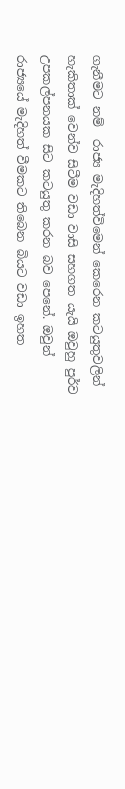ගැනීමට නම්  රාජ්‍ය මැදිහත්විමෙන් කෙරෙන කටයුතුවලින් හැකිතාක් වෙන්ව සිටීම වඩා වාසි සහගත යැයි ඔවුහු පුර්ව උපකල්පනයක සිට කටයුතු කරන බව පෙනේ. ඔවුන් රාජ්‍යයේ මැදිහත් වීමකට තිබෙන බියට වඩා ඉහත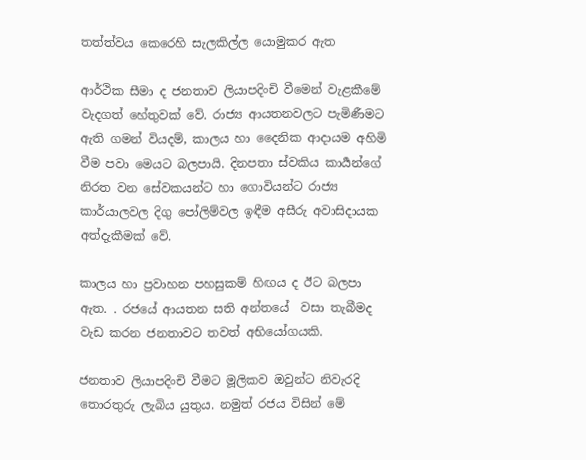තත්ත්වය කෙරෙහි සැලකිල්ල යොමුකර ඇත

ආර්ථික සීමා ද ජනතාව ලියාපදිංචි වීමෙන් වැළකීමේ වැදගත් හේතුවක් වේ. රාජ්‍ය ආයතනවලට පැමිණීමට ඇති ගමන් වියදම්, කාලය හා දෛනික ආදායම අහිමි වීම පවා මෙයට බලපායි. දිනපතා ස්වකිය කාර්‍යන්ගේ නිරත වන සේවකයන්ට හා ගොවියන්ට රාජ්‍ය කාර්යාලවල දිගු පෝලිම්වල ඉඳීම අසීරු අවාසිදායක අත්දැකීමක් වේ.

කාලය හා ප්‍රවාහන පහසුකම් හිඟය ද ඊට බලපා ඇත. . රජයේ ආයතන සති අන්තයේ  වසා තැබීමද වැඩ කරන ජනතාවට තවත් අභියෝගයකි.

ජනතාව ලියාපදිංචි වීමට මූලිකව ඔවුන්ට නිවැරදි තොරතුරු ලැබිය යුතුය. නමුත් රජය විසින් මේ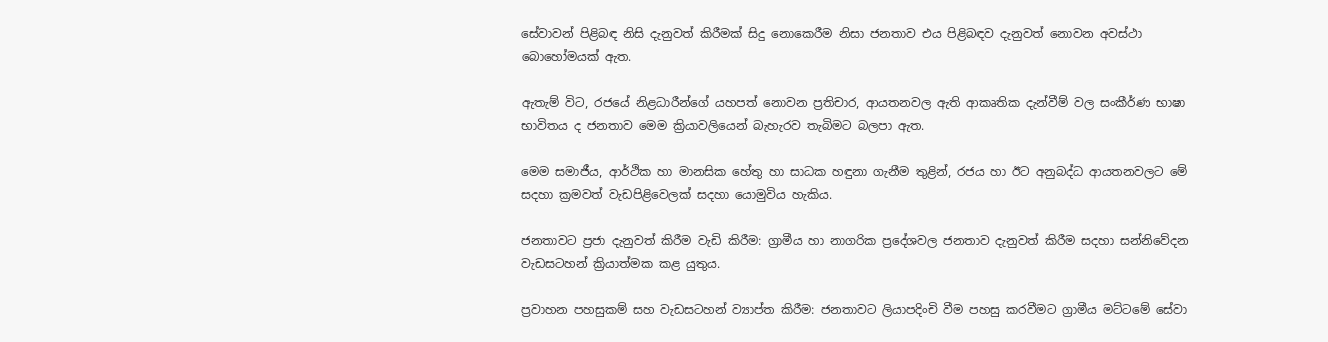සේවාවන් පිළිබඳ නිසි දැනුවත් කිරීමක් සිදු නොකෙරීම නිසා ජනතාව එය පිළිබඳව දැනුවත් නොවන අවස්ථා බොහෝමයක් ඇත.

ඇතැම් විට, රජයේ නිළධාරීන්ගේ යහපත් නොවන ප්‍රතිචාර, ආයතනවල ඇති ආකෘතික දැන්වීම් වල සංකීර්ණ භාෂා භාවිතය ද ජනතාව මෙම ක්‍රියාවලියෙන් බැහැරව තැබිමට බලපා ඇත.

මෙම සමාජීය, ආර්ථික හා මානසික හේතු හා සාධක හඳුනා ගැනීම තුළින්, රජය හා ඊට අනුබද්ධ ආයතනවලට මේ සදහා ක්‍රමවත් වැඩපිළිවෙලක් සදහා යොමුවිය හැකිය.

ජනතාවට ප්‍රජා දැනුවත් කිරීම වැඩි කිරීම: ග්‍රාමීය හා නාගරික ප්‍රදේශවල ජනතාව දැනුවත් කිරීම සදහා සන්නිවේදන වැඩසටහන් ක්‍රියාත්මක කළ යුතුය.

ප්‍රවාහන පහසුකම් සහ වැඩසටහන් ව්‍යාප්ත කිරීම: ජනතාවට ලියාපදිංචි වීම පහසු කරවීමට ග්‍රාමීය මට්ටමේ සේවා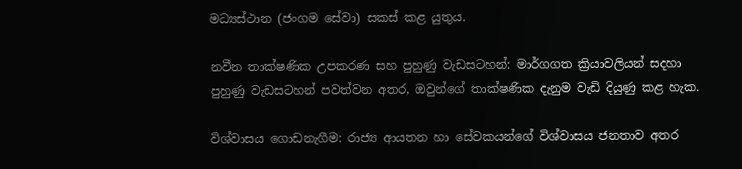මධ්‍යස්ථාන (ජංගම සේවා) සකස් කළ යුතුය.

නවීන තාක්ෂණික උපකරණ සහ පුහුණු වැඩසටහන්: මාර්ගගත ක්‍රියාවලියන් සදහා පුහුණු වැඩසටහන් පවත්වන අතර, ඔවුන්ගේ තාක්ෂණික දැනුම වැඩි දියුණු කළ හැක.

විශ්වාසය ගොඩනැගීම: රාජ්‍ය ආයතන හා සේවකයන්ගේ විශ්වාසය ජනතාව අතර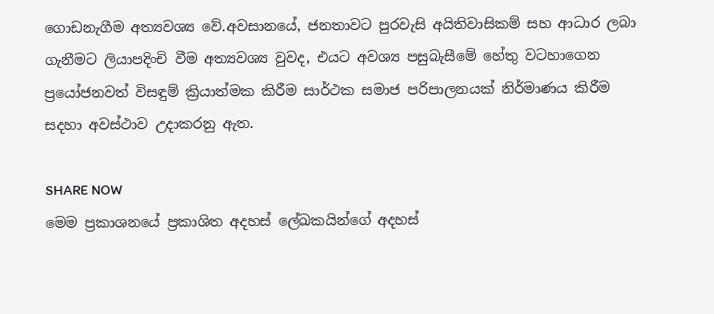ගොඩනැගීම අත්‍යවශ්‍ය වේ.අවසානයේ, ජනතාවට පුරවැසි අයිතිවාසිකම් සහ ආධාර ලබා ගැනීමට ලියාපදිංචි වීම අත්‍යවශ්‍ය වුවද, එයට අවශ්‍ය පසුබැසීමේ හේතු වටහාගෙන ප්‍රයෝජනවත් විසඳුම් ක්‍රියාත්මක කිරීම සාර්ථක සමාජ පරිපාලනයක් නිර්මාණය කිරීම සදහා අවස්ථාව උදාකරනු ඇත.

SHARE NOW
මෙම ප්‍රකාශනයේ ප්‍රකාශිත අදහස් ලේඛකයින්ගේ අදහස්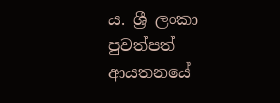ය. ශ්‍රී ලංකා පුවත්පත් ආයතනයේ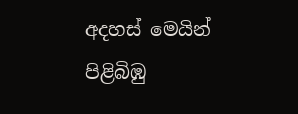අදහස් මෙයින් පිළිබිඹු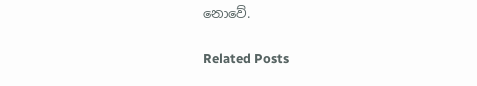නොවේ.

Related Posts